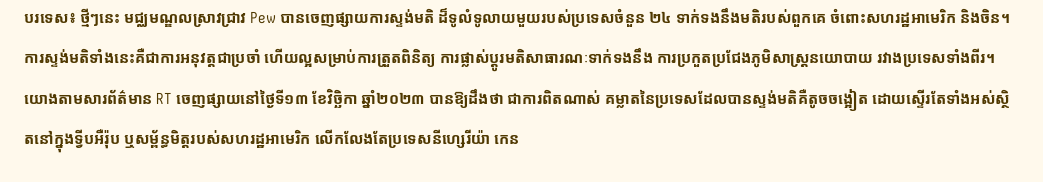បរទេស៖ ថ្មីៗនេះ មជ្ឈមណ្ឌលស្រាវជ្រាវ Pew បានចេញផ្សាយការស្ទង់មតិ ដ៏ទូលំទូលាយមួយរបស់ប្រទេសចំនួន ២៤ ទាក់ទងនឹងមតិរបស់ពួកគេ ចំពោះសហរដ្ឋអាមេរិក និងចិន។ ការស្ទង់មតិទាំងនេះគឺជាការអនុវត្តជាប្រចាំ ហើយល្អសម្រាប់ការត្រួតពិនិត្យ ការផ្លាស់ប្តូរមតិសាធារណៈទាក់ទងនឹង ការប្រកួតប្រជែងភូមិសាស្ត្រនយោបាយ រវាងប្រទេសទាំងពីរ។
យោងតាមសារព័ត៌មាន RT ចេញផ្សាយនៅថ្ងៃទី១៣ ខែវិច្ឆិកា ឆ្នាំ២០២៣ បានឱ្យដឹងថា ជាការពិតណាស់ គម្លាតនៃប្រទេសដែលបានស្ទង់មតិគឺតូចចង្អៀត ដោយស្ទើរតែទាំងអស់ស្ថិតនៅក្នុងទ្វីបអឺរ៉ុប ឬសម្ព័ន្ធមិត្តរបស់សហរដ្ឋអាមេរិក លើកលែងតែប្រទេសនីហ្សេរីយ៉ា កេន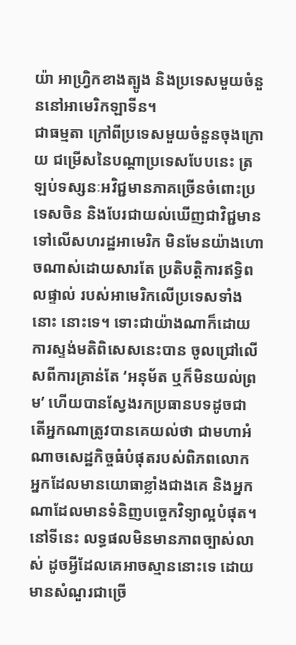យ៉ា អាហ្រ្វិកខាងត្បូង និងប្រទេសមួយចំនួននៅអាមេរិកឡាទីន។
ជាធម្មតា ក្រៅពីប្រទេសមួយចំនួនចុងក្រោយ ជម្រើសនៃបណ្តាប្រទេសបែបនេះ ត្រឡប់ទស្សនៈអវិជ្ជមានភាគច្រើនចំពោះប្រទេសចិន និងបែរជាយល់ឃើញជាវិជ្ជមាន ទៅលើសហរដ្ឋអាមេរិក មិនមែនយ៉ាងហោចណាស់ដោយសារតែ ប្រតិបត្តិការឥទ្ធិពលផ្ទាល់ របស់អាមេរិកលើប្រទេសទាំងនោះ នោះទេ។ ទោះជាយ៉ាងណាក៏ដោយ ការស្ទង់មតិពិសេសនេះបាន ចូលជ្រៅលើសពីការគ្រាន់តែ ‘អនុម័ត ឬក៏មិនយល់ព្រម’ ហើយបានស្វែងរកប្រធានបទដូចជា តើអ្នកណាត្រូវបានគេយល់ថា ជាមហាអំណាចសេដ្ឋកិច្ចធំបំផុតរបស់ពិភពលោក អ្នកដែលមានយោធាខ្លាំងជាងគេ និងអ្នកណាដែលមានទំនិញបច្ចេកវិទ្យាល្អបំផុត។
នៅទីនេះ លទ្ធផលមិនមានភាពច្បាស់លាស់ ដូចអ្វីដែលគេអាចស្មាននោះទេ ដោយមានសំណួរជាច្រើ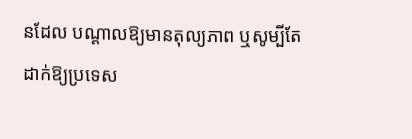នដែល បណ្តាលឱ្យមានតុល្យភាព ឬសូម្បីតែដាក់ឱ្យប្រទេស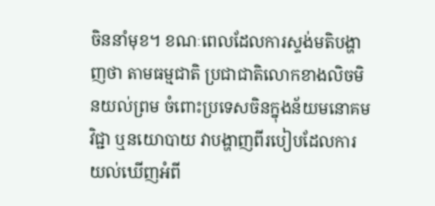ចិននាំមុខ។ ខណៈពេលដែលការស្ទង់មតិបង្ហាញថា តាមធម្មជាតិ ប្រជាជាតិលោកខាងលិចមិនយល់ព្រម ចំពោះប្រទេសចិនក្នុងន័យមនោគមវិជ្ជា ឬនយោបាយ វាបង្ហាញពីរបៀបដែលការយល់ឃើញអំពី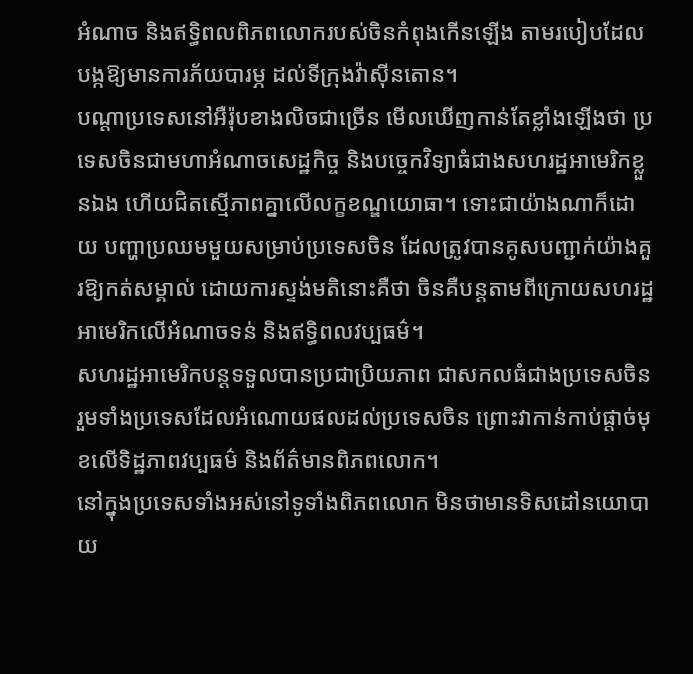អំណាច និងឥទ្ធិពលពិភពលោករបស់ចិនកំពុងកើនឡើង តាមរបៀបដែលបង្កឱ្យមានការភ័យបារម្ភ ដល់ទីក្រុងវ៉ាស៊ីនតោន។
បណ្តាប្រទេសនៅអឺរ៉ុបខាងលិចជាច្រើន មើលឃើញកាន់តែខ្លាំងឡើងថា ប្រទេសចិនជាមហាអំណាចសេដ្ឋកិច្ច និងបច្ចេកវិទ្យាធំជាងសហរដ្ឋអាមេរិកខ្លួនឯង ហើយជិតស្មើភាពគ្នាលើលក្ខខណ្ឌយោធា។ ទោះជាយ៉ាងណាក៏ដោយ បញ្ហាប្រឈមមួយសម្រាប់ប្រទេសចិន ដែលត្រូវបានគូសបញ្ជាក់យ៉ាងគួរឱ្យកត់សម្គាល់ ដោយការស្ទង់មតិនោះគឺថា ចិនគឺបន្តតាមពីក្រោយសហរដ្ឋអាមេរិកលើអំណាចទន់ និងឥទ្ធិពលវប្បធម៌។
សហរដ្ឋអាមេរិកបន្តទទួលបានប្រជាប្រិយភាព ជាសកលធំជាងប្រទេសចិន រួមទាំងប្រទេសដែលអំណោយផលដល់ប្រទេសចិន ព្រោះវាកាន់កាប់ផ្តាច់មុខលើទិដ្ឋភាពវប្បធម៌ និងព័ត៌មានពិភពលោក។
នៅក្នុងប្រទេសទាំងអស់នៅទូទាំងពិភពលោក មិនថាមានទិសដៅនយោបាយ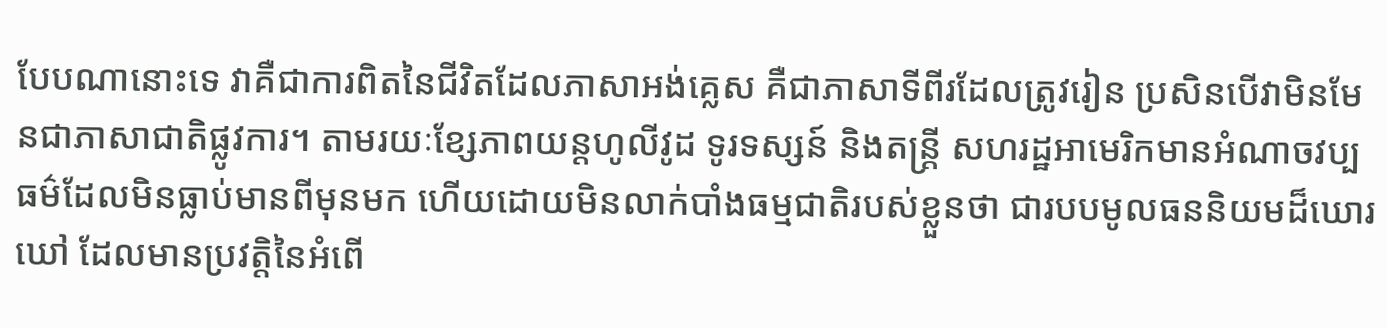បែបណានោះទេ វាគឺជាការពិតនៃជីវិតដែលភាសាអង់គ្លេស គឺជាភាសាទីពីរដែលត្រូវរៀន ប្រសិនបើវាមិនមែនជាភាសាជាតិផ្លូវការ។ តាមរយៈខ្សែភាពយន្តហូលីវូដ ទូរទស្សន៍ និងតន្ត្រី សហរដ្ឋអាមេរិកមានអំណាចវប្បធម៌ដែលមិនធ្លាប់មានពីមុនមក ហើយដោយមិនលាក់បាំងធម្មជាតិរបស់ខ្លួនថា ជារបបមូលធននិយមដ៏ឃោរឃៅ ដែលមានប្រវត្តិនៃអំពើ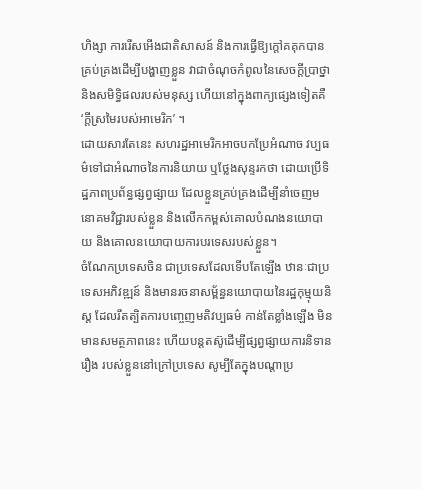ហិង្សា ការរើសអើងជាតិសាសន៍ និងការធ្វើឱ្យក្តៅគគុកបានគ្រប់គ្រងដើម្បីបង្ហាញខ្លួន វាជាចំណុចកំពូលនៃសេចក្តីប្រាថ្នា និងសមិទ្ធិផលរបស់មនុស្ស ហើយនៅក្នុងពាក្យផ្សេងទៀតគឺ ‘ក្តីស្រមៃរបស់អាមេរិក’ ។
ដោយសារតែនេះ សហរដ្ឋអាមេរិកអាចបកប្រែអំណាច វប្បធម៌ទៅជាអំណាចនៃការនិយាយ ឬថ្លែងសុន្ទរកថា ដោយប្រើទិដ្ឋភាពប្រព័ន្ធផ្សព្វផ្សាយ ដែលខ្លួនគ្រប់គ្រងដើម្បីនាំចេញមនោគមវិជ្ជារបស់ខ្លួន និងលើកកម្ពស់គោលបំណងនយោបាយ និងគោលនយោបាយការបរទេសរបស់ខ្លួន។
ចំណែកប្រទេសចិន ជាប្រទេសដែលទើបតែឡើង ឋានៈជាប្រទេសអភិវឌ្ឍន៍ និងមានរចនាសម្ព័ន្ធនយោបាយនៃរដ្ឋកុម្មុយនិស្ត ដែលរឹតត្បិតការបញ្ចេញមតិវប្បធម៌ កាន់តែខ្លាំងឡើង មិនមានសមត្ថភាពនេះ ហើយបន្តតស៊ូដើម្បីផ្សព្វផ្សាយការនិទានរឿង របស់ខ្លួននៅក្រៅប្រទេស សូម្បីតែក្នុងបណ្តាប្រ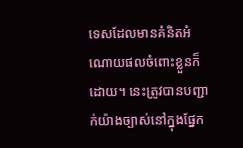ទេសដែលមានគំនិតអំណោយផលចំពោះខ្លួនក៏ដោយ។ នេះត្រូវបានបញ្ជាក់យ៉ាងច្បាស់នៅក្នុងផ្នែក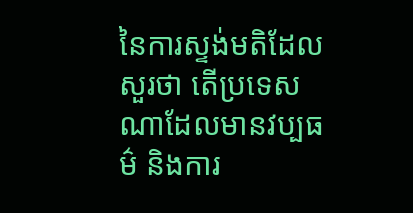នៃការស្ទង់មតិដែលសួរថា តើប្រទេសណាដែលមានវប្បធម៌ និងការ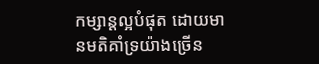កម្សាន្តល្អបំផុត ដោយមានមតិគាំទ្រយ៉ាងច្រើន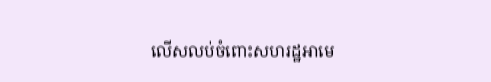លើសលប់ចំពោះសហរដ្ឋអាមេ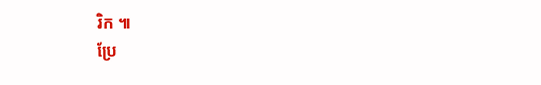រិក ៕
ប្រែ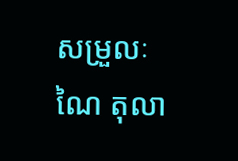សម្រួលៈ ណៃ តុលា